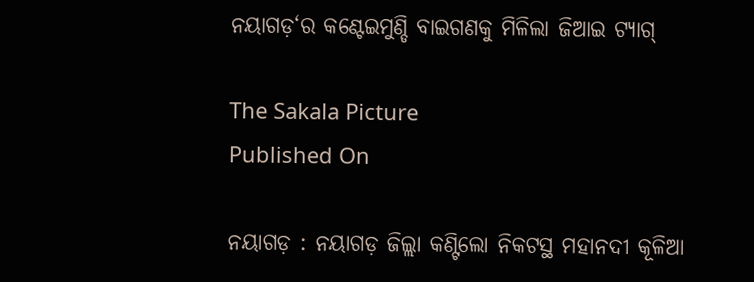ନୟାଗଡ଼‘ର କଣ୍ଟେଇମୁଣ୍ଡି ବାଇଗଣକୁ ମିଳିଲା ଜିଆଇ ଟ୍ୟାଗ୍‌

The Sakala Picture
Published On

ନୟାଗଡ଼ : ନୟାଗଡ଼ ଜିଲ୍ଲା କଣ୍ଟିଲୋ ନିକଟସ୍ଥ ମହାନଦୀ କୂଳିଆ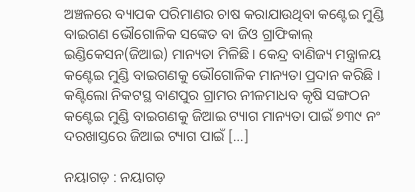ଅଞ୍ଚଳରେ ବ୍ୟାପକ ପରିମାଣର ଚାଷ କରାଯାଉଥିବା କଣ୍ଟେଇ ମୁଣ୍ଡି ବାଇଗଣ ଭୌଗୋଳିକ ସଙ୍କେତ ବା ଜିଓ ଗ୍ରାଫିକାଲ୍‌ ଇଣ୍ଡିକେସନ(ଜିଆଇ) ମାନ୍ୟତା ମିଳିଛି। କେନ୍ଦ୍ର ବାଣିଜ୍ୟ ମନ୍ତ୍ରାଳୟ କଣ୍ଟେଇ ମୁଣ୍ଡି ବାଇଗଣକୁ ଭୌଗୋଳିକ ମାନ୍ୟତା ପ୍ରଦାନ କରିଛି । କଣ୍ଟିଲୋ ନିକଟସ୍ଥ ବାଣପୁର ଗ୍ରାମର ନୀଳମାଧବ କୃଷି ସଙ୍ଗଠନ କଣ୍ଟେଇ ମୁଣ୍ଡି ବାଇଗଣକୁ ଜିଆଇ ଟ୍ୟାଗ ମାନ୍ୟତା ପାଇଁ ୭୩୯ ନଂ ଦରଖାସ୍ତରେ ଜିଆଇ ଟ୍ୟାଗ ପାଇଁ […]

ନୟାଗଡ଼ : ନୟାଗଡ଼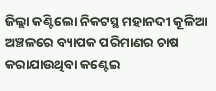ଜିଲ୍ଲା କଣ୍ଟିଲୋ ନିକଟସ୍ଥ ମହାନଦୀ କୂଳିଆ ଅଞ୍ଚଳରେ ବ୍ୟାପକ ପରିମାଣର ଚାଷ କରାଯାଉଥିବା କଣ୍ଟେଇ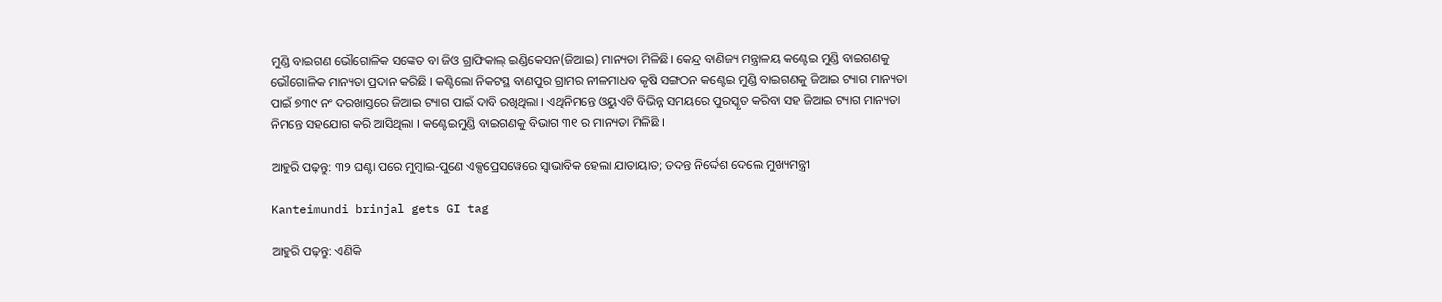ମୁଣ୍ଡି ବାଇଗଣ ଭୌଗୋଳିକ ସଙ୍କେତ ବା ଜିଓ ଗ୍ରାଫିକାଲ୍‌ ଇଣ୍ଡିକେସନ(ଜିଆଇ) ମାନ୍ୟତା ମିଳିଛି। କେନ୍ଦ୍ର ବାଣିଜ୍ୟ ମନ୍ତ୍ରାଳୟ କଣ୍ଟେଇ ମୁଣ୍ଡି ବାଇଗଣକୁ ଭୌଗୋଳିକ ମାନ୍ୟତା ପ୍ରଦାନ କରିଛି । କଣ୍ଟିଲୋ ନିକଟସ୍ଥ ବାଣପୁର ଗ୍ରାମର ନୀଳମାଧବ କୃଷି ସଙ୍ଗଠନ କଣ୍ଟେଇ ମୁଣ୍ଡି ବାଇଗଣକୁ ଜିଆଇ ଟ୍ୟାଗ ମାନ୍ୟତା ପାଇଁ ୭୩୯ ନଂ ଦରଖାସ୍ତରେ ଜିଆଇ ଟ୍ୟାଗ ପାଇଁ ଦାବି ରଖିଥିଲା । ଏଥିନିମନ୍ତେ ଓୟୁଏଟି ବିଭିନ୍ନ ସମୟରେ ପୁରସ୍କୃତ କରିବା ସହ ଜିଆଇ ଟ୍ୟାଗ ମାନ୍ୟତା ନିମନ୍ତେ ସହଯୋଗ କରି ଆସିଥିଲା । କଣ୍ଟେଇମୁଣ୍ଡି ବାଇଗଣକୁ ବିଭାଗ ୩୧ ର ମାନ୍ୟତା ମିଳିଛି ।

ଆହୁରି ପଢ଼ନ୍ତୁ: ୩୨ ଘଣ୍ଟା ପରେ ମୁମ୍ବାଇ-ପୁଣେ ଏକ୍ସପ୍ରେସୱେରେ ସ୍ୱାଭାବିକ ହେଲା ଯାତାୟାତ; ତଦନ୍ତ ନିର୍ଦ୍ଦେଶ ଦେଲେ ମୁଖ୍ୟମନ୍ତ୍ରୀ

Kanteimundi brinjal gets GI tag

ଆହୁରି ପଢ଼ନ୍ତୁ: ଏଣିକି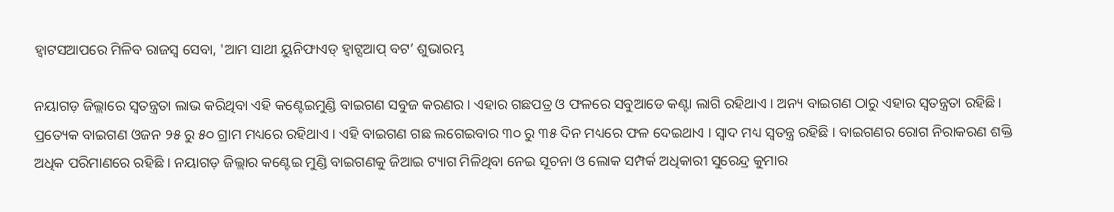ହ୍ୱାଟସଆପରେ ମିଳିବ ରାଜସ୍ବ ସେବା, 'ଆମ ସାଥୀ ୟୁନିଫାଏଡ୍‌ ହ୍ବାଟ୍ସଆପ୍‌ ବଟ’ ଶୁଭାରମ୍ଭ

ନୟାଗଡ଼ ଜିଲ୍ଲାରେ ସ୍ୱତନ୍ତ୍ରତା ଲାଭ କରିଥିବା ଏହି କଣ୍ଟେଇମୁଣ୍ଡି ବାଇଗଣ ସବୁଜ କରଣର । ଏହାର ଗଛପତ୍ର ଓ ଫଳରେ ସବୁଆଡେ କଣ୍ଟା ଲାଗି ରହିଥାଏ । ଅନ୍ୟ ବାଇଗଣ ଠାରୁ ଏହାର ସ୍ୱତନ୍ତ୍ରତା ରହିଛି। ପ୍ରତ୍ୟେକ ବାଇଗଣ ଓଜନ ୨୫ ରୁ ୫୦ ଗ୍ରାମ ମଧ୍ୟରେ ରହିଥାଏ । ଏହି ବାଇଗଣ ଗଛ ଲଗେଇବାର ୩୦ ରୁ ୩୫ ଦିନ ମଧ୍ୟରେ ଫଳ ଦେଇଥାଏ । ସ୍ୱାଦ ମଧ୍ୟ ସ୍ୱତନ୍ତ୍ର ରହିଛି । ବାଇଗଣର ରୋଗ ନିରାକରଣ ଶକ୍ତି ଅଧିକ ପରିମାଣରେ ରହିଛି । ନୟାଗଡ଼ ଜିଲ୍ଲାର କଣ୍ଟେଇ ମୁଣ୍ଡି ବାଇଗଣକୁ ଜିଆଇ ଟ୍ୟାଗ ମିଳିଥିବା ନେଇ ସୂଚନା ଓ ଲୋକ ସମ୍ପର୍କ ଅଧିକାରୀ ସୁରେନ୍ଦ୍ର କୁମାର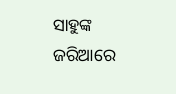ସାହୁଙ୍କ ଜରିଆରେ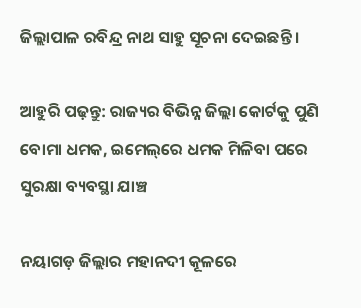ଜିଲ୍ଲାପାଳ ରବିନ୍ଦ୍ର ନାଥ ସାହୁ ସୂଚନା ଦେଇଛନ୍ତି ।

ଆହୁରି ପଢ଼ନ୍ତୁ: ରାଜ୍ୟର ବିଭିନ୍ନ ଜିଲ୍ଲା କୋର୍ଟକୁ ପୁଣି ବୋମା ଧମକ, ଇମେଲ୍‌ରେ ଧମକ ମିଳିବା ପରେ ସୁରକ୍ଷା ବ୍ୟବସ୍ଥା ଯାଞ୍ଚ

ନୟାଗଡ଼ ଜିଲ୍ଲାର ମହାନଦୀ କୂଳରେ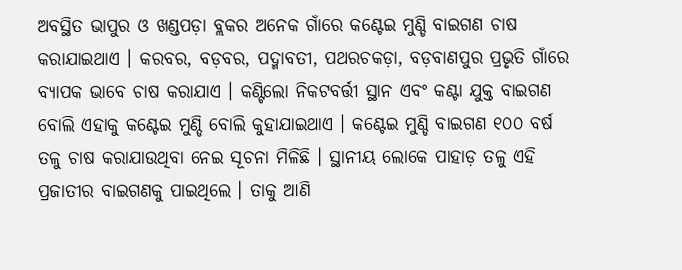ଅବସ୍ଥିତ ଭାପୁର ଓ ଖଣ୍ଡପଡ଼ା ବ୍ଲକର ଅନେକ ଗାଁରେ କଣ୍ଟେଇ ମୁଣ୍ଡି ବାଇଗଣ ଚାଷ କରାଯାଇଥାଏ । କରବର, ବଡ଼ବର, ପଦ୍ମାବତୀ, ପଥରଚକଡ଼ା, ବଡ଼ବାଣପୁର ପ୍ରଭୃତି ଗାଁରେ ବ୍ୟାପକ ଭାବେ ଚାଷ କରାଯାଏ । କଣ୍ଟିଲୋ ନିକଟବର୍ତ୍ତୀ ସ୍ଥାନ ଏବଂ କଣ୍ଟା ଯୁକ୍ତ ବାଇଗଣ ବୋଲି ଏହାକୁ କଣ୍ଟେଇ ମୁଣ୍ଡି ବୋଲି କୁହାଯାଇଥାଏ । କଣ୍ଟେଇ ମୁଣ୍ଡି ବାଇଗଣ ୧୦୦ ବର୍ଷ ତଳୁ ଚାଷ କରାଯାଉଥିବା ନେଇ ସୂଚନା ମିଳିଛି । ସ୍ଥାନୀୟ ଲୋକେ ପାହାଡ଼ ତଳୁ ଏହି ପ୍ରଜାତୀର ବାଇଗଣକୁ ପାଇଥିଲେ । ତାକୁ ଆଣି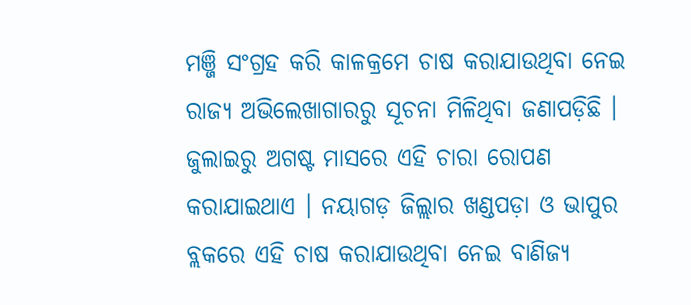ମଞ୍ଜି ସଂଗ୍ରହ କରି କାଳକ୍ରମେ ଚାଷ କରାଯାଉଥିବା ନେଇ ରାଜ୍ୟ ଅଭିଲେଖାଗାରରୁ ସୂଚନା ମିଳିଥିବା ଜଣାପଡ଼ିଛି । ଜୁଲାଇରୁ ଅଗଷ୍ଟ ମାସରେ ଏହି ଚାରା ରୋପଣ କରାଯାଇଥାଏ । ନୟାଗଡ଼ ଜିଲ୍ଲାର ଖଣ୍ଡପଡ଼ା ଓ ଭାପୁର ବ୍ଲକରେ ଏହି ଚାଷ କରାଯାଉଥିବା ନେଇ ବାଣିଜ୍ୟ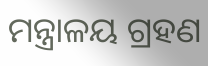ମନ୍ତ୍ରାଳୟ ଗ୍ରହଣ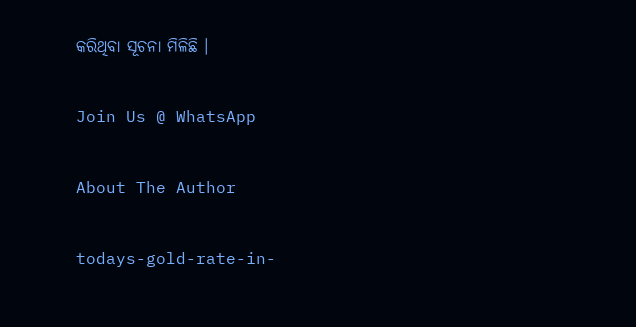କରିଥିବା ସୂଚନା ମିଳିଛି ।

Join Us @ WhatsApp

About The Author

todays-gold-rate-in-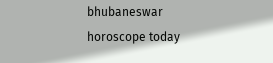bhubaneswar
horoscope today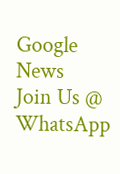Google News
Join Us @ WhatsApp